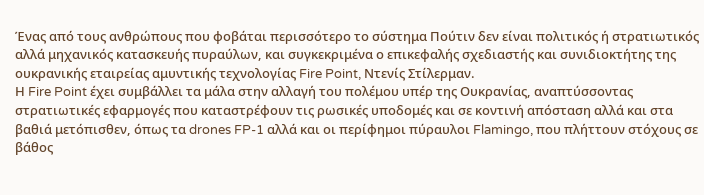Ένας από τους ανθρώπους που φοβάται περισσότερο το σύστημα Πούτιν δεν είναι πολιτικός ή στρατιωτικός αλλά μηχανικός κατασκευής πυραύλων, και συγκεκριμένα ο επικεφαλής σχεδιαστής και συνιδιοκτήτης της ουκρανικής εταιρείας αμυντικής τεχνολογίας Fire Point, Ντενίς Στίλερμαν.
Η Fire Point έχει συμβάλλει τα μάλα στην αλλαγή του πολέμου υπέρ της Ουκρανίας, αναπτύσσοντας στρατιωτικές εφαρμογές που καταστρέφουν τις ρωσικές υποδομές και σε κοντινή απόσταση αλλά και στα βαθιά μετόπισθεν, όπως τα drones FP-1 αλλά και οι περίφημοι πύραυλοι Flamingo, που πλήττουν στόχους σε βάθος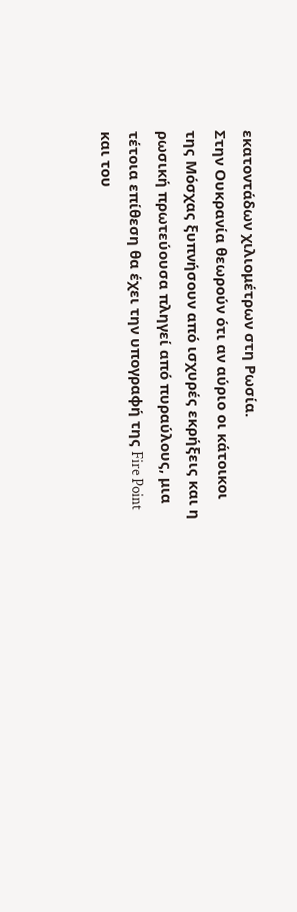εκατοντάδων χιλιομέτρων στη Ρωσία.
Στην Ουκρανία θεωρούν ότι αν αύριο οι κάτοικοι της Μόσχας ξυπνήσουν από ισχυρές εκρήξεις και η ρωσική πρωτεύουσα πληγεί από πυραύλους, μια τέτοια επίθεση θα έχει την υπογραφή της Fire Point και του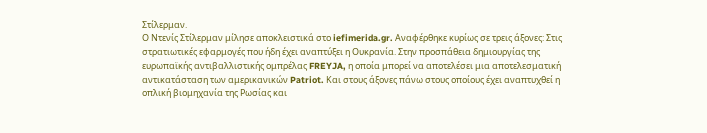Στίλερμαν.
Ο Ντενίς Στίλερμαν μίλησε αποκλειστικά στο iefimerida.gr. Αναφέρθηκε κυρίως σε τρεις άξονες: Στις στρατιωτικές εφαρμογές που ήδη έχει αναπτύξει η Ουκρανία. Στην προσπάθεια δημιουργίας της ευρωπαϊκής αντιβαλλιστικής ομπρέλας FREYJA, η οποία μπορεί να αποτελέσει μια αποτελεσματική αντικατάσταση των αμερικανικών Patriot. Και στους άξονες πάνω στους οποίους έχει αναπτυχθεί η οπλική βιομηχανία της Ρωσίας και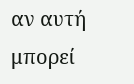αν αυτή μπορεί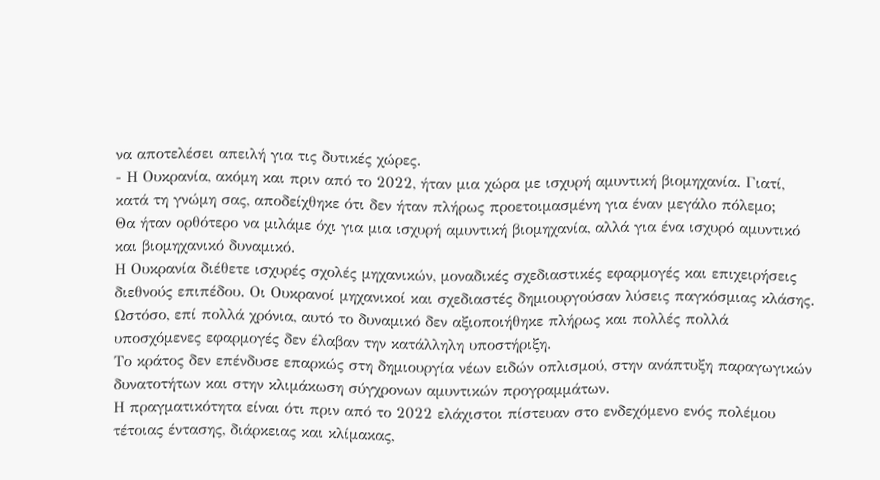να αποτελέσει απειλή για τις δυτικές χώρες.
- Η Ουκρανία, ακόμη και πριν από το 2022, ήταν μια χώρα με ισχυρή αμυντική βιομηχανία. Γιατί, κατά τη γνώμη σας, αποδείχθηκε ότι δεν ήταν πλήρως προετοιμασμένη για έναν μεγάλο πόλεμο;
Θα ήταν ορθότερο να μιλάμε όχι για μια ισχυρή αμυντική βιομηχανία, αλλά για ένα ισχυρό αμυντικό και βιομηχανικό δυναμικό.
Η Ουκρανία διέθετε ισχυρές σχολές μηχανικών, μοναδικές σχεδιαστικές εφαρμογές και επιχειρήσεις διεθνούς επιπέδου. Οι Ουκρανοί μηχανικοί και σχεδιαστές δημιουργούσαν λύσεις παγκόσμιας κλάσης. Ωστόσο, επί πολλά χρόνια, αυτό το δυναμικό δεν αξιοποιήθηκε πλήρως και πολλές πολλά υποσχόμενες εφαρμογές δεν έλαβαν την κατάλληλη υποστήριξη.
Το κράτος δεν επένδυσε επαρκώς στη δημιουργία νέων ειδών οπλισμού, στην ανάπτυξη παραγωγικών δυνατοτήτων και στην κλιμάκωση σύγχρονων αμυντικών προγραμμάτων.
Η πραγματικότητα είναι ότι πριν από το 2022 ελάχιστοι πίστευαν στο ενδεχόμενο ενός πολέμου τέτοιας έντασης, διάρκειας και κλίμακας,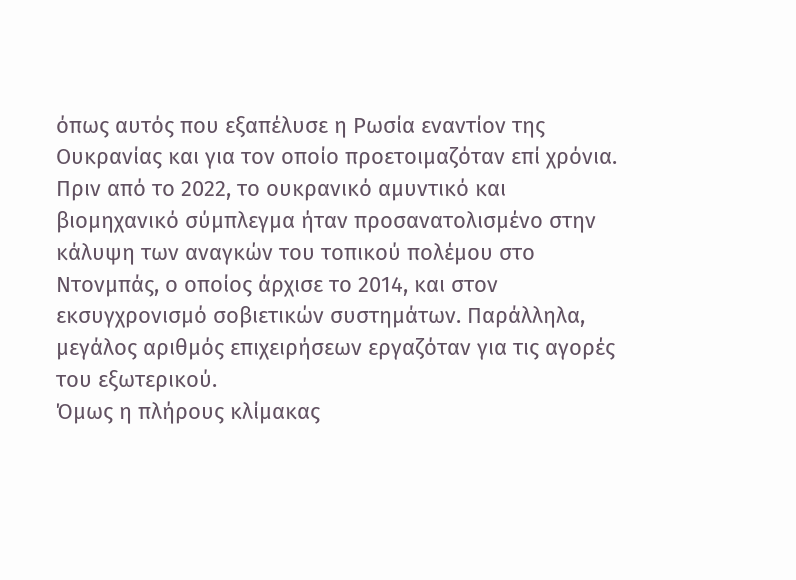όπως αυτός που εξαπέλυσε η Ρωσία εναντίον της Ουκρανίας και για τον οποίο προετοιμαζόταν επί χρόνια.
Πριν από το 2022, το ουκρανικό αμυντικό και βιομηχανικό σύμπλεγμα ήταν προσανατολισμένο στην κάλυψη των αναγκών του τοπικού πολέμου στο Ντονμπάς, ο οποίος άρχισε το 2014, και στον εκσυγχρονισμό σοβιετικών συστημάτων. Παράλληλα, μεγάλος αριθμός επιχειρήσεων εργαζόταν για τις αγορές του εξωτερικού.
Όμως η πλήρους κλίμακας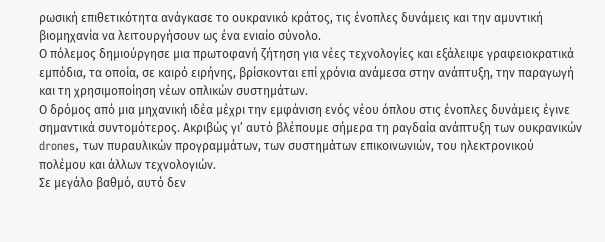ρωσική επιθετικότητα ανάγκασε το ουκρανικό κράτος, τις ένοπλες δυνάμεις και την αμυντική βιομηχανία να λειτουργήσουν ως ένα ενιαίο σύνολο.
Ο πόλεμος δημιούργησε μια πρωτοφανή ζήτηση για νέες τεχνολογίες και εξάλειψε γραφειοκρατικά εμπόδια, τα οποία, σε καιρό ειρήνης, βρίσκονται επί χρόνια ανάμεσα στην ανάπτυξη, την παραγωγή και τη χρησιμοποίηση νέων οπλικών συστημάτων.
Ο δρόμος από μια μηχανική ιδέα μέχρι την εμφάνιση ενός νέου όπλου στις ένοπλες δυνάμεις έγινε σημαντικά συντομότερος. Ακριβώς γι’ αυτό βλέπουμε σήμερα τη ραγδαία ανάπτυξη των ουκρανικών drones, των πυραυλικών προγραμμάτων, των συστημάτων επικοινωνιών, του ηλεκτρονικού πολέμου και άλλων τεχνολογιών.
Σε μεγάλο βαθμό, αυτό δεν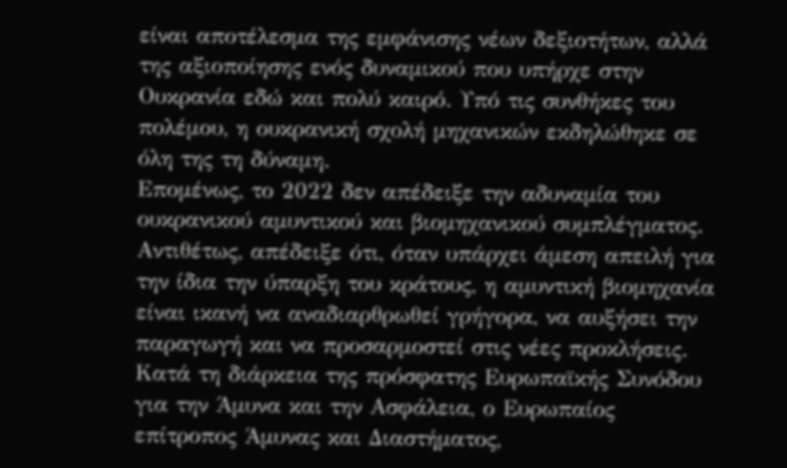είναι αποτέλεσμα της εμφάνισης νέων δεξιοτήτων, αλλά της αξιοποίησης ενός δυναμικού που υπήρχε στην Ουκρανία εδώ και πολύ καιρό. Υπό τις συνθήκες του πολέμου, η ουκρανική σχολή μηχανικών εκδηλώθηκε σε όλη της τη δύναμη.
Επομένως, το 2022 δεν απέδειξε την αδυναμία του ουκρανικού αμυντικού και βιομηχανικού συμπλέγματος. Αντιθέτως, απέδειξε ότι, όταν υπάρχει άμεση απειλή για την ίδια την ύπαρξη του κράτους, η αμυντική βιομηχανία είναι ικανή να αναδιαρθρωθεί γρήγορα, να αυξήσει την παραγωγή και να προσαρμοστεί στις νέες προκλήσεις.
Κατά τη διάρκεια της πρόσφατης Ευρωπαϊκής Συνόδου για την Άμυνα και την Ασφάλεια, ο Ευρωπαίος επίτροπος Άμυνας και Διαστήματος,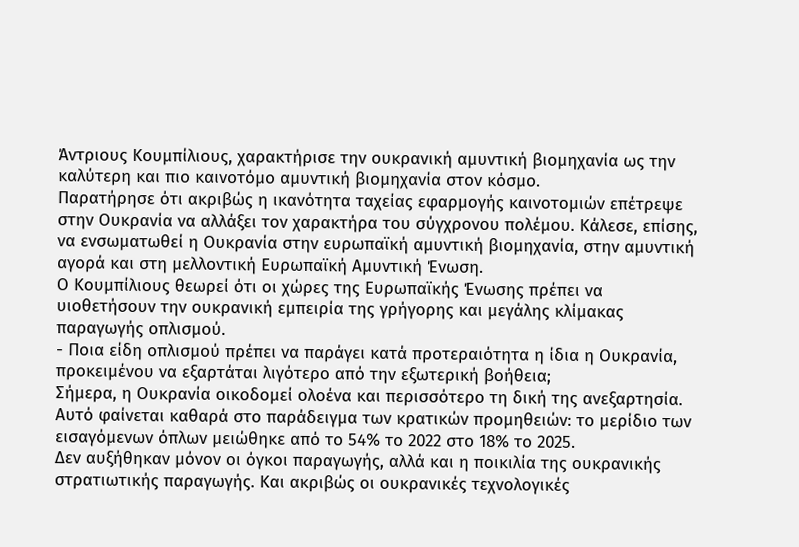Άντριους Κουμπίλιους, χαρακτήρισε την ουκρανική αμυντική βιομηχανία ως την καλύτερη και πιο καινοτόμο αμυντική βιομηχανία στον κόσμο.
Παρατήρησε ότι ακριβώς η ικανότητα ταχείας εφαρμογής καινοτομιών επέτρεψε στην Ουκρανία να αλλάξει τον χαρακτήρα του σύγχρονου πολέμου. Κάλεσε, επίσης, να ενσωματωθεί η Ουκρανία στην ευρωπαϊκή αμυντική βιομηχανία, στην αμυντική αγορά και στη μελλοντική Ευρωπαϊκή Αμυντική Ένωση.
Ο Κουμπίλιους θεωρεί ότι οι χώρες της Ευρωπαϊκής Ένωσης πρέπει να υιοθετήσουν την ουκρανική εμπειρία της γρήγορης και μεγάλης κλίμακας παραγωγής οπλισμού.
- Ποια είδη οπλισμού πρέπει να παράγει κατά προτεραιότητα η ίδια η Ουκρανία, προκειμένου να εξαρτάται λιγότερο από την εξωτερική βοήθεια;
Σήμερα, η Ουκρανία οικοδομεί ολοένα και περισσότερο τη δική της ανεξαρτησία. Αυτό φαίνεται καθαρά στο παράδειγμα των κρατικών προμηθειών: το μερίδιο των εισαγόμενων όπλων μειώθηκε από το 54% το 2022 στο 18% το 2025.
Δεν αυξήθηκαν μόνον οι όγκοι παραγωγής, αλλά και η ποικιλία της ουκρανικής στρατιωτικής παραγωγής. Και ακριβώς οι ουκρανικές τεχνολογικές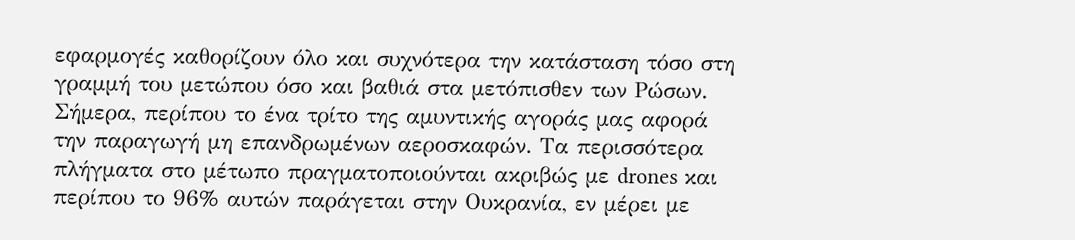εφαρμογές καθορίζουν όλο και συχνότερα την κατάσταση τόσο στη γραμμή του μετώπου όσο και βαθιά στα μετόπισθεν των Ρώσων.
Σήμερα, περίπου το ένα τρίτο της αμυντικής αγοράς μας αφορά την παραγωγή μη επανδρωμένων αεροσκαφών. Τα περισσότερα πλήγματα στο μέτωπο πραγματοποιούνται ακριβώς με drones και περίπου το 96% αυτών παράγεται στην Ουκρανία, εν μέρει με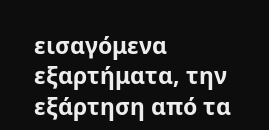εισαγόμενα εξαρτήματα, την εξάρτηση από τα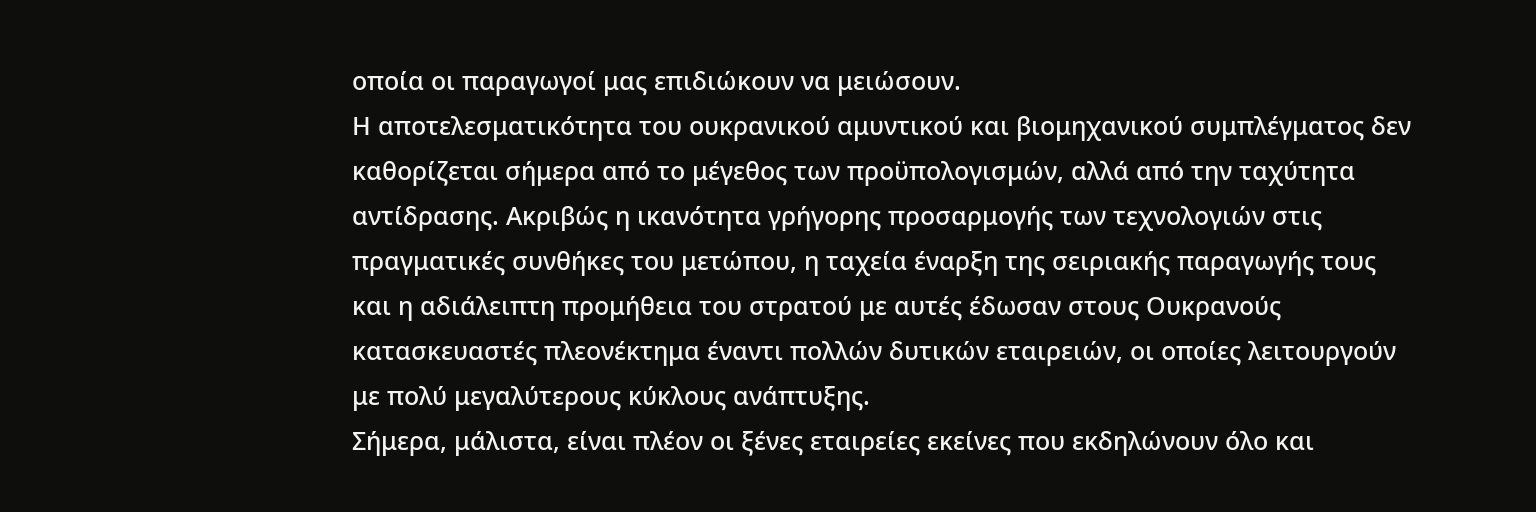οποία οι παραγωγοί μας επιδιώκουν να μειώσουν.
Η αποτελεσματικότητα του ουκρανικού αμυντικού και βιομηχανικού συμπλέγματος δεν καθορίζεται σήμερα από το μέγεθος των προϋπολογισμών, αλλά από την ταχύτητα αντίδρασης. Ακριβώς η ικανότητα γρήγορης προσαρμογής των τεχνολογιών στις πραγματικές συνθήκες του μετώπου, η ταχεία έναρξη της σειριακής παραγωγής τους και η αδιάλειπτη προμήθεια του στρατού με αυτές έδωσαν στους Ουκρανούς κατασκευαστές πλεονέκτημα έναντι πολλών δυτικών εταιρειών, οι οποίες λειτουργούν με πολύ μεγαλύτερους κύκλους ανάπτυξης.
Σήμερα, μάλιστα, είναι πλέον οι ξένες εταιρείες εκείνες που εκδηλώνουν όλο και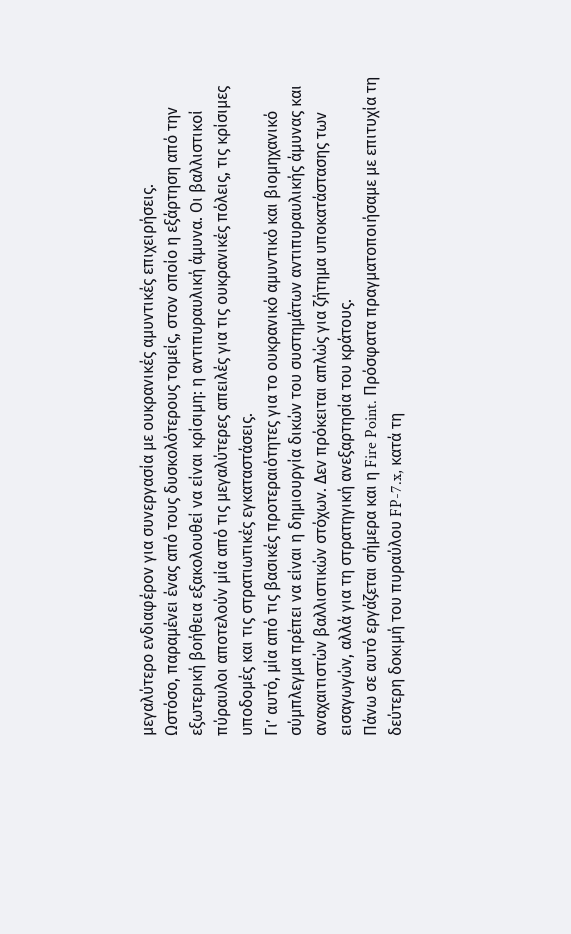μεγαλύτερο ενδιαφέρον για συνεργασία με ουκρανικές αμυντικές επιχειρήσεις.
Ωστόσο, παραμένει ένας από τους δυσκολότερους τομείς, στον οποίο η εξάρτηση από την εξωτερική βοήθεια εξακολουθεί να είναι κρίσιμη: η αντιπυραυλική άμυνα. Οι βαλλιστικοί πύραυλοι αποτελούν μία από τις μεγαλύτερες απειλές για τις ουκρανικές πόλεις, τις κρίσιμες υποδομές και τις στρατιωτικές εγκαταστάσεις.
Γι’ αυτό, μία από τις βασικές προτεραιότητες για το ουκρανικό αμυντικό και βιομηχανικό σύμπλεγμα πρέπει να είναι η δημιουργία δικών του συστημάτων αντιπυραυλικής άμυνας και αναχαιτιστών βαλλιστικών στόχων. Δεν πρόκειται απλώς για ζήτημα υποκατάστασης των εισαγωγών, αλλά για τη στρατηγική ανεξαρτησία του κράτους.
Πάνω σε αυτό εργάζεται σήμερα και η Fire Point. Πρόσφατα πραγματοποιήσαμε με επιτυχία τη δεύτερη δοκιμή του πυραύλου FP-7.x, κατά τη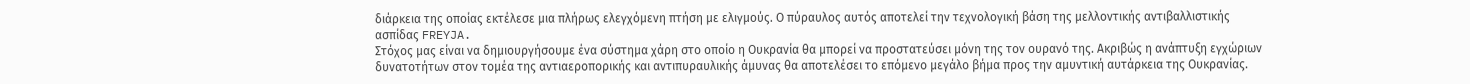διάρκεια της οποίας εκτέλεσε μια πλήρως ελεγχόμενη πτήση με ελιγμούς. Ο πύραυλος αυτός αποτελεί την τεχνολογική βάση της μελλοντικής αντιβαλλιστικής ασπίδας FREYJA.
Στόχος μας είναι να δημιουργήσουμε ένα σύστημα χάρη στο οποίο η Ουκρανία θα μπορεί να προστατεύσει μόνη της τον ουρανό της. Ακριβώς η ανάπτυξη εγχώριων δυνατοτήτων στον τομέα της αντιαεροπορικής και αντιπυραυλικής άμυνας θα αποτελέσει το επόμενο μεγάλο βήμα προς την αμυντική αυτάρκεια της Ουκρανίας.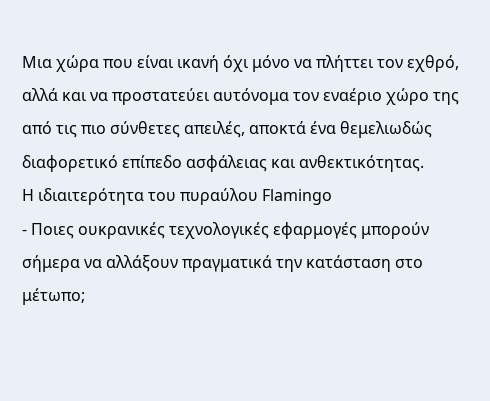Μια χώρα που είναι ικανή όχι μόνο να πλήττει τον εχθρό, αλλά και να προστατεύει αυτόνομα τον εναέριο χώρο της από τις πιο σύνθετες απειλές, αποκτά ένα θεμελιωδώς διαφορετικό επίπεδο ασφάλειας και ανθεκτικότητας.
Η ιδιαιτερότητα του πυραύλου Flamingo
- Ποιες ουκρανικές τεχνολογικές εφαρμογές μπορούν σήμερα να αλλάξουν πραγματικά την κατάσταση στο μέτωπο;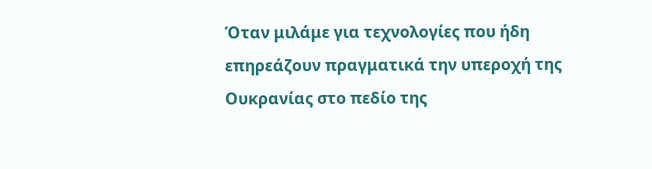Όταν μιλάμε για τεχνολογίες που ήδη επηρεάζουν πραγματικά την υπεροχή της Ουκρανίας στο πεδίο της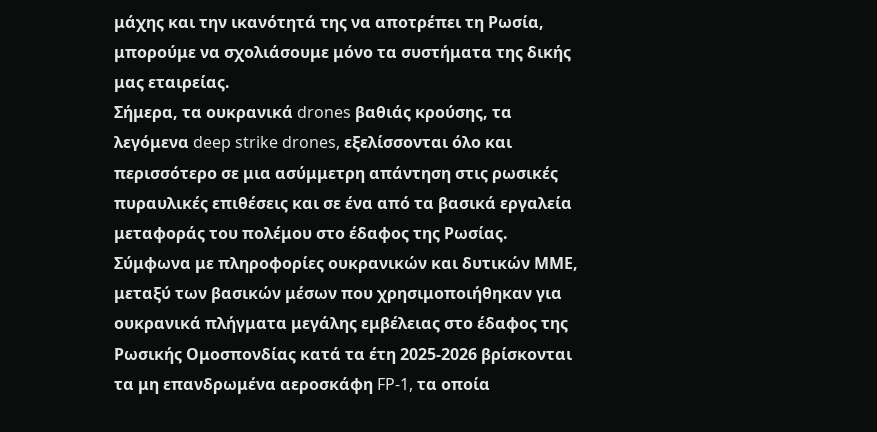μάχης και την ικανότητά της να αποτρέπει τη Ρωσία, μπορούμε να σχολιάσουμε μόνο τα συστήματα της δικής μας εταιρείας.
Σήμερα, τα ουκρανικά drones βαθιάς κρούσης, τα λεγόμενα deep strike drones, εξελίσσονται όλο και περισσότερο σε μια ασύμμετρη απάντηση στις ρωσικές πυραυλικές επιθέσεις και σε ένα από τα βασικά εργαλεία μεταφοράς του πολέμου στο έδαφος της Ρωσίας.
Σύμφωνα με πληροφορίες ουκρανικών και δυτικών ΜΜΕ, μεταξύ των βασικών μέσων που χρησιμοποιήθηκαν για ουκρανικά πλήγματα μεγάλης εμβέλειας στο έδαφος της Ρωσικής Ομοσπονδίας κατά τα έτη 2025-2026 βρίσκονται τα μη επανδρωμένα αεροσκάφη FP-1, τα οποία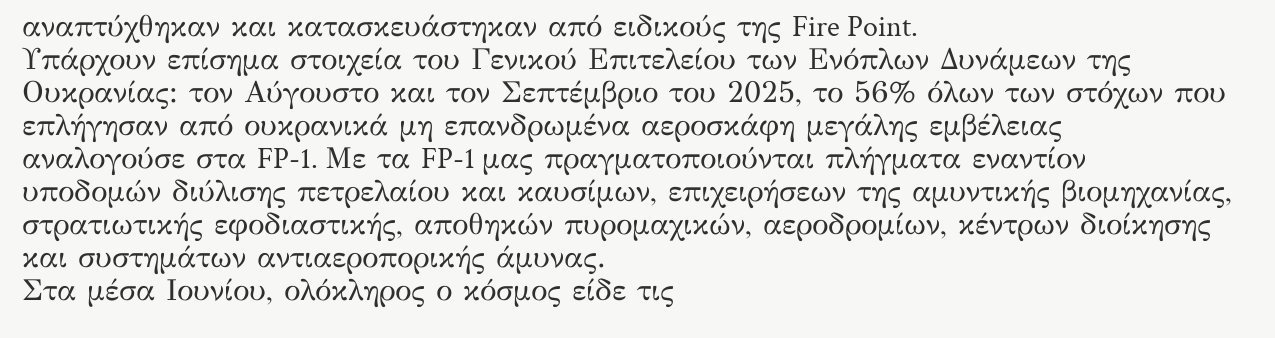αναπτύχθηκαν και κατασκευάστηκαν από ειδικούς της Fire Point.
Υπάρχουν επίσημα στοιχεία του Γενικού Επιτελείου των Ενόπλων Δυνάμεων της Ουκρανίας: τον Αύγουστο και τον Σεπτέμβριο του 2025, το 56% όλων των στόχων που επλήγησαν από ουκρανικά μη επανδρωμένα αεροσκάφη μεγάλης εμβέλειας αναλογούσε στα FP-1. Με τα FP-1 μας πραγματοποιούνται πλήγματα εναντίον υποδομών διύλισης πετρελαίου και καυσίμων, επιχειρήσεων της αμυντικής βιομηχανίας, στρατιωτικής εφοδιαστικής, αποθηκών πυρομαχικών, αεροδρομίων, κέντρων διοίκησης και συστημάτων αντιαεροπορικής άμυνας.
Στα μέσα Ιουνίου, ολόκληρος ο κόσμος είδε τις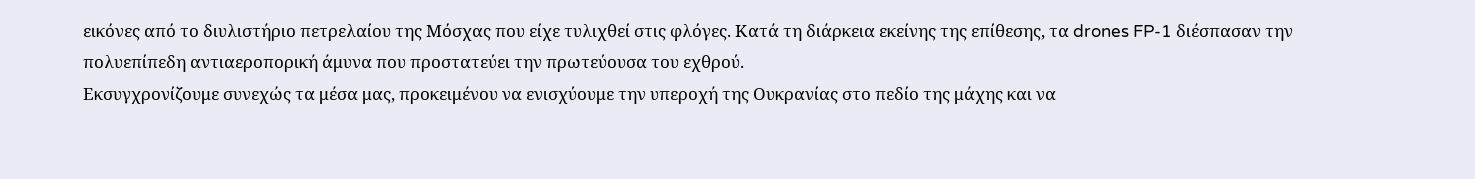εικόνες από το διυλιστήριο πετρελαίου της Μόσχας που είχε τυλιχθεί στις φλόγες. Κατά τη διάρκεια εκείνης της επίθεσης, τα drones FP-1 διέσπασαν την πολυεπίπεδη αντιαεροπορική άμυνα που προστατεύει την πρωτεύουσα του εχθρού.
Εκσυγχρονίζουμε συνεχώς τα μέσα μας, προκειμένου να ενισχύουμε την υπεροχή της Ουκρανίας στο πεδίο της μάχης και να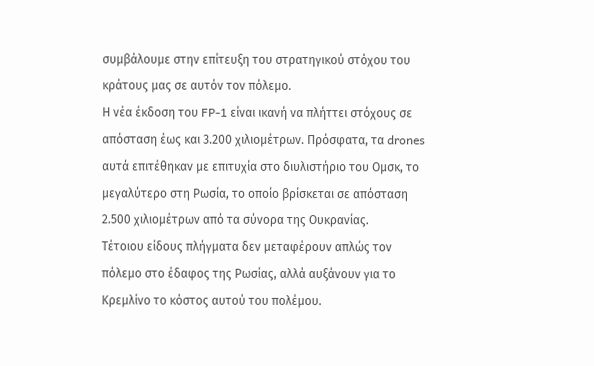συμβάλουμε στην επίτευξη του στρατηγικού στόχου του κράτους μας σε αυτόν τον πόλεμο.
Η νέα έκδοση του FP-1 είναι ικανή να πλήττει στόχους σε απόσταση έως και 3.200 χιλιομέτρων. Πρόσφατα, τα drones αυτά επιτέθηκαν με επιτυχία στο διυλιστήριο του Ομσκ, το μεγαλύτερο στη Ρωσία, το οποίο βρίσκεται σε απόσταση 2.500 χιλιομέτρων από τα σύνορα της Ουκρανίας.
Τέτοιου είδους πλήγματα δεν μεταφέρουν απλώς τον πόλεμο στο έδαφος της Ρωσίας, αλλά αυξάνουν για το Κρεμλίνο το κόστος αυτού του πολέμου.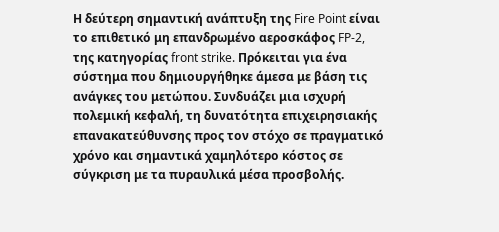Η δεύτερη σημαντική ανάπτυξη της Fire Point είναι το επιθετικό μη επανδρωμένο αεροσκάφος FP-2, της κατηγορίας front strike. Πρόκειται για ένα σύστημα που δημιουργήθηκε άμεσα με βάση τις ανάγκες του μετώπου. Συνδυάζει μια ισχυρή πολεμική κεφαλή, τη δυνατότητα επιχειρησιακής επανακατεύθυνσης προς τον στόχο σε πραγματικό χρόνο και σημαντικά χαμηλότερο κόστος σε σύγκριση με τα πυραυλικά μέσα προσβολής.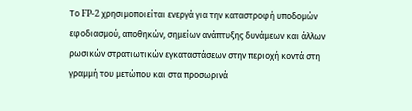Το FP-2 χρησιμοποιείται ενεργά για την καταστροφή υποδομών εφοδιασμού, αποθηκών, σημείων ανάπτυξης δυνάμεων και άλλων ρωσικών στρατιωτικών εγκαταστάσεων στην περιοχή κοντά στη γραμμή του μετώπου και στα προσωρινά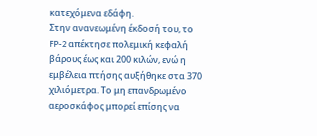κατεχόμενα εδάφη.
Στην ανανεωμένη έκδοσή του, το FP-2 απέκτησε πολεμική κεφαλή βάρους έως και 200 κιλών, ενώ η εμβέλεια πτήσης αυξήθηκε στα 370 χιλιόμετρα. Το μη επανδρωμένο αεροσκάφος μπορεί επίσης να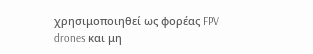χρησιμοποιηθεί ως φορέας FPV drones και μη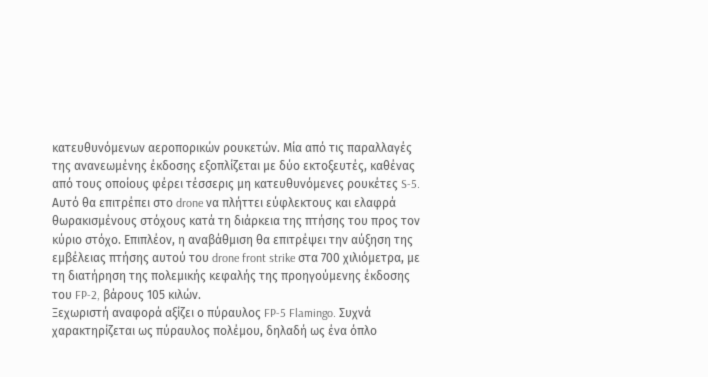κατευθυνόμενων αεροπορικών ρουκετών. Μία από τις παραλλαγές της ανανεωμένης έκδοσης εξοπλίζεται με δύο εκτοξευτές, καθένας από τους οποίους φέρει τέσσερις μη κατευθυνόμενες ρουκέτες S-5. Αυτό θα επιτρέπει στο drone να πλήττει εύφλεκτους και ελαφρά θωρακισμένους στόχους κατά τη διάρκεια της πτήσης του προς τον κύριο στόχο. Επιπλέον, η αναβάθμιση θα επιτρέψει την αύξηση της εμβέλειας πτήσης αυτού του drone front strike στα 700 χιλιόμετρα, με τη διατήρηση της πολεμικής κεφαλής της προηγούμενης έκδοσης του FP-2, βάρους 105 κιλών.
Ξεχωριστή αναφορά αξίζει ο πύραυλος FP-5 Flamingo. Συχνά χαρακτηρίζεται ως πύραυλος πολέμου, δηλαδή ως ένα όπλο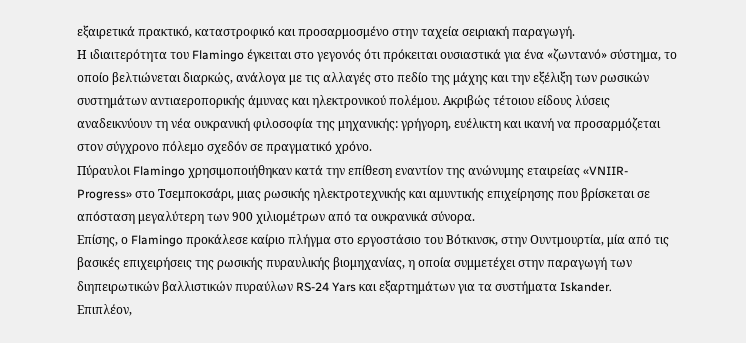εξαιρετικά πρακτικό, καταστροφικό και προσαρμοσμένο στην ταχεία σειριακή παραγωγή.
Η ιδιαιτερότητα του Flamingo έγκειται στο γεγονός ότι πρόκειται ουσιαστικά για ένα «ζωντανό» σύστημα, το οποίο βελτιώνεται διαρκώς, ανάλογα με τις αλλαγές στο πεδίο της μάχης και την εξέλιξη των ρωσικών συστημάτων αντιαεροπορικής άμυνας και ηλεκτρονικού πολέμου. Ακριβώς τέτοιου είδους λύσεις αναδεικνύουν τη νέα ουκρανική φιλοσοφία της μηχανικής: γρήγορη, ευέλικτη και ικανή να προσαρμόζεται στον σύγχρονο πόλεμο σχεδόν σε πραγματικό χρόνο.
Πύραυλοι Flamingo χρησιμοποιήθηκαν κατά την επίθεση εναντίον της ανώνυμης εταιρείας «VNIIR-Progress» στο Τσεμποκσάρι, μιας ρωσικής ηλεκτροτεχνικής και αμυντικής επιχείρησης που βρίσκεται σε απόσταση μεγαλύτερη των 900 χιλιομέτρων από τα ουκρανικά σύνορα.
Επίσης, ο Flamingo προκάλεσε καίριο πλήγμα στο εργοστάσιο του Βότκινσκ, στην Ουντμουρτία, μία από τις βασικές επιχειρήσεις της ρωσικής πυραυλικής βιομηχανίας, η οποία συμμετέχει στην παραγωγή των διηπειρωτικών βαλλιστικών πυραύλων RS-24 Yars και εξαρτημάτων για τα συστήματα Iskander.
Επιπλέον,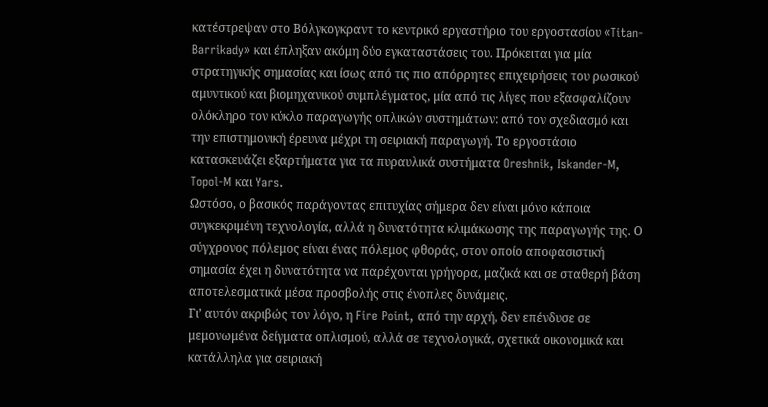κατέστρεψαν στο Βόλγκογκραντ το κεντρικό εργαστήριο του εργοστασίου «Titan-Barrikady» και έπληξαν ακόμη δύο εγκαταστάσεις του. Πρόκειται για μία στρατηγικής σημασίας και ίσως από τις πιο απόρρητες επιχειρήσεις του ρωσικού αμυντικού και βιομηχανικού συμπλέγματος, μία από τις λίγες που εξασφαλίζουν ολόκληρο τον κύκλο παραγωγής οπλικών συστημάτων: από τον σχεδιασμό και την επιστημονική έρευνα μέχρι τη σειριακή παραγωγή. Το εργοστάσιο κατασκευάζει εξαρτήματα για τα πυραυλικά συστήματα Oreshnik, Iskander-M, Topol-M και Yars.
Ωστόσο, ο βασικός παράγοντας επιτυχίας σήμερα δεν είναι μόνο κάποια συγκεκριμένη τεχνολογία, αλλά η δυνατότητα κλιμάκωσης της παραγωγής της. Ο σύγχρονος πόλεμος είναι ένας πόλεμος φθοράς, στον οποίο αποφασιστική σημασία έχει η δυνατότητα να παρέχονται γρήγορα, μαζικά και σε σταθερή βάση αποτελεσματικά μέσα προσβολής στις ένοπλες δυνάμεις.
Γι’ αυτόν ακριβώς τον λόγο, η Fire Point, από την αρχή, δεν επένδυσε σε μεμονωμένα δείγματα οπλισμού, αλλά σε τεχνολογικά, σχετικά οικονομικά και κατάλληλα για σειριακή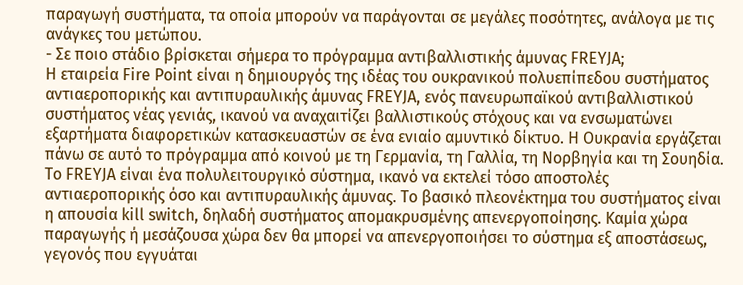παραγωγή συστήματα, τα οποία μπορούν να παράγονται σε μεγάλες ποσότητες, ανάλογα με τις ανάγκες του μετώπου.
- Σε ποιο στάδιο βρίσκεται σήμερα το πρόγραμμα αντιβαλλιστικής άμυνας FREYJA;
Η εταιρεία Fire Point είναι η δημιουργός της ιδέας του ουκρανικού πολυεπίπεδου συστήματος αντιαεροπορικής και αντιπυραυλικής άμυνας FREYJA, ενός πανευρωπαϊκού αντιβαλλιστικού συστήματος νέας γενιάς, ικανού να αναχαιτίζει βαλλιστικούς στόχους και να ενσωματώνει εξαρτήματα διαφορετικών κατασκευαστών σε ένα ενιαίο αμυντικό δίκτυο. Η Ουκρανία εργάζεται πάνω σε αυτό το πρόγραμμα από κοινού με τη Γερμανία, τη Γαλλία, τη Νορβηγία και τη Σουηδία.
Το FREYJA είναι ένα πολυλειτουργικό σύστημα, ικανό να εκτελεί τόσο αποστολές αντιαεροπορικής όσο και αντιπυραυλικής άμυνας. Το βασικό πλεονέκτημα του συστήματος είναι η απουσία kill switch, δηλαδή συστήματος απομακρυσμένης απενεργοποίησης. Καμία χώρα παραγωγής ή μεσάζουσα χώρα δεν θα μπορεί να απενεργοποιήσει το σύστημα εξ αποστάσεως, γεγονός που εγγυάται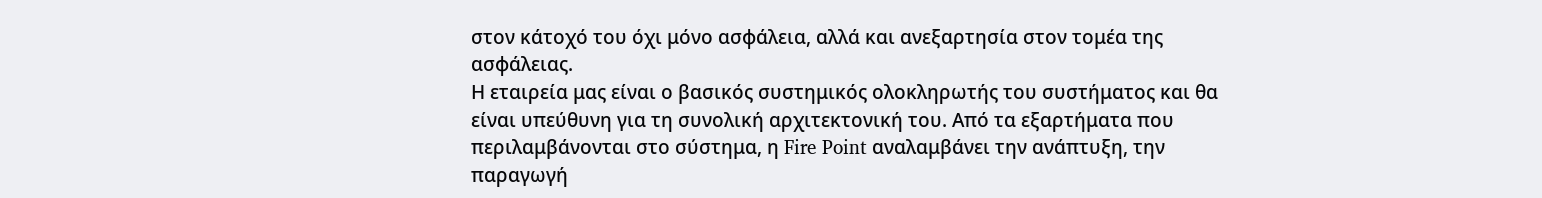στον κάτοχό του όχι μόνο ασφάλεια, αλλά και ανεξαρτησία στον τομέα της ασφάλειας.
Η εταιρεία μας είναι ο βασικός συστημικός ολοκληρωτής του συστήματος και θα είναι υπεύθυνη για τη συνολική αρχιτεκτονική του. Από τα εξαρτήματα που περιλαμβάνονται στο σύστημα, η Fire Point αναλαμβάνει την ανάπτυξη, την παραγωγή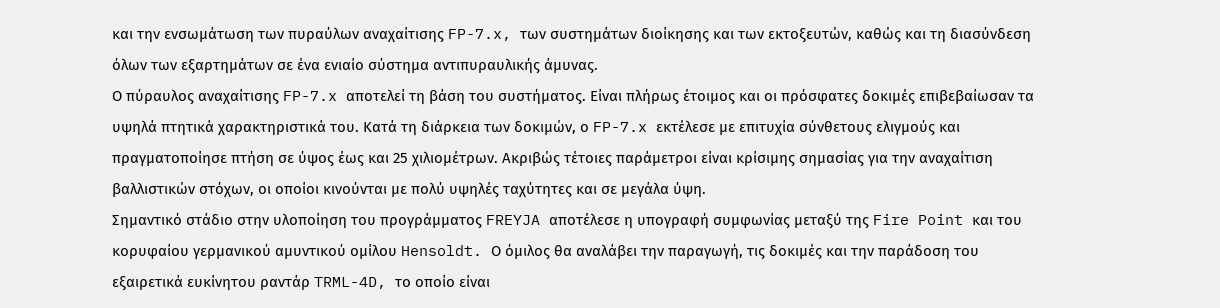και την ενσωμάτωση των πυραύλων αναχαίτισης FP-7.x, των συστημάτων διοίκησης και των εκτοξευτών, καθώς και τη διασύνδεση όλων των εξαρτημάτων σε ένα ενιαίο σύστημα αντιπυραυλικής άμυνας.
Ο πύραυλος αναχαίτισης FP-7.x αποτελεί τη βάση του συστήματος. Είναι πλήρως έτοιμος και οι πρόσφατες δοκιμές επιβεβαίωσαν τα υψηλά πτητικά χαρακτηριστικά του. Κατά τη διάρκεια των δοκιμών, ο FP-7.x εκτέλεσε με επιτυχία σύνθετους ελιγμούς και πραγματοποίησε πτήση σε ύψος έως και 25 χιλιομέτρων. Ακριβώς τέτοιες παράμετροι είναι κρίσιμης σημασίας για την αναχαίτιση βαλλιστικών στόχων, οι οποίοι κινούνται με πολύ υψηλές ταχύτητες και σε μεγάλα ύψη.
Σημαντικό στάδιο στην υλοποίηση του προγράμματος FREYJA αποτέλεσε η υπογραφή συμφωνίας μεταξύ της Fire Point και του κορυφαίου γερμανικού αμυντικού ομίλου Hensoldt. Ο όμιλος θα αναλάβει την παραγωγή, τις δοκιμές και την παράδοση του εξαιρετικά ευκίνητου ραντάρ TRML-4D, το οποίο είναι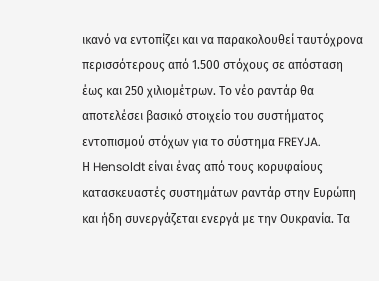ικανό να εντοπίζει και να παρακολουθεί ταυτόχρονα περισσότερους από 1.500 στόχους σε απόσταση έως και 250 χιλιομέτρων. Το νέο ραντάρ θα αποτελέσει βασικό στοιχείο του συστήματος εντοπισμού στόχων για το σύστημα FREYJA.
Η Hensoldt είναι ένας από τους κορυφαίους κατασκευαστές συστημάτων ραντάρ στην Ευρώπη και ήδη συνεργάζεται ενεργά με την Ουκρανία. Τα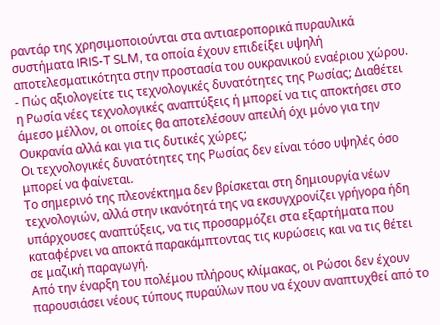ραντάρ της χρησιμοποιούνται στα αντιαεροπορικά πυραυλικά συστήματα IRIS-T SLM, τα οποία έχουν επιδείξει υψηλή αποτελεσματικότητα στην προστασία του ουκρανικού εναέριου χώρου.
- Πώς αξιολογείτε τις τεχνολογικές δυνατότητες της Ρωσίας; Διαθέτει η Ρωσία νέες τεχνολογικές αναπτύξεις ή μπορεί να τις αποκτήσει στο άμεσο μέλλον, οι οποίες θα αποτελέσουν απειλή όχι μόνο για την Ουκρανία αλλά και για τις δυτικές χώρες;
Οι τεχνολογικές δυνατότητες της Ρωσίας δεν είναι τόσο υψηλές όσο μπορεί να φαίνεται.
Το σημερινό της πλεονέκτημα δεν βρίσκεται στη δημιουργία νέων τεχνολογιών, αλλά στην ικανότητά της να εκσυγχρονίζει γρήγορα ήδη υπάρχουσες αναπτύξεις, να τις προσαρμόζει στα εξαρτήματα που καταφέρνει να αποκτά παρακάμπτοντας τις κυρώσεις και να τις θέτει σε μαζική παραγωγή.
Από την έναρξη του πολέμου πλήρους κλίμακας, οι Ρώσοι δεν έχουν παρουσιάσει νέους τύπους πυραύλων που να έχουν αναπτυχθεί από το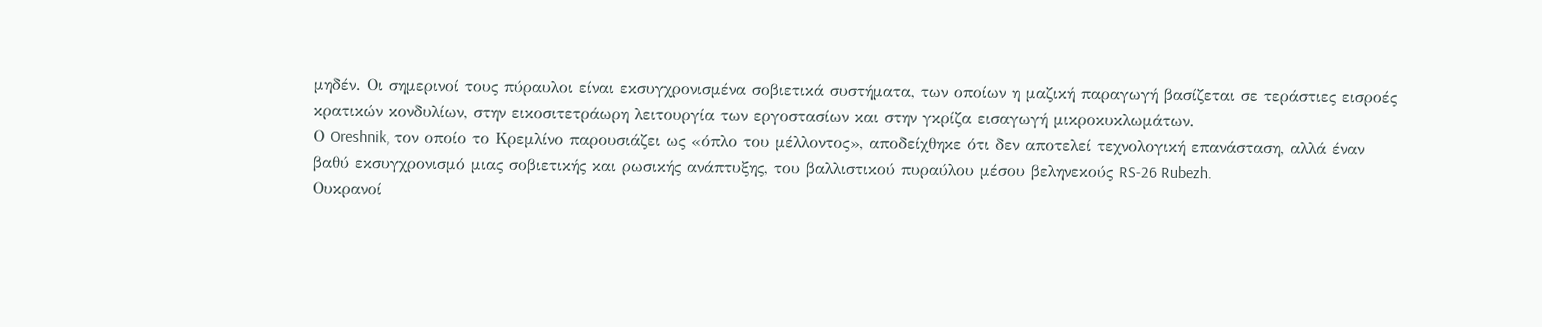μηδέν. Οι σημερινοί τους πύραυλοι είναι εκσυγχρονισμένα σοβιετικά συστήματα, των οποίων η μαζική παραγωγή βασίζεται σε τεράστιες εισροές κρατικών κονδυλίων, στην εικοσιτετράωρη λειτουργία των εργοστασίων και στην γκρίζα εισαγωγή μικροκυκλωμάτων.
Ο Oreshnik, τον οποίο το Κρεμλίνο παρουσιάζει ως «όπλο του μέλλοντος», αποδείχθηκε ότι δεν αποτελεί τεχνολογική επανάσταση, αλλά έναν βαθύ εκσυγχρονισμό μιας σοβιετικής και ρωσικής ανάπτυξης, του βαλλιστικού πυραύλου μέσου βεληνεκούς RS-26 Rubezh.
Ουκρανοί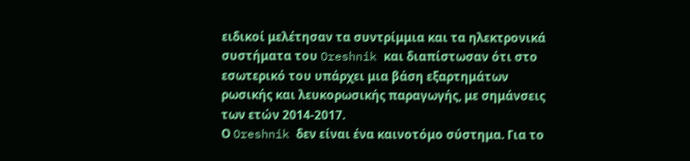ειδικοί μελέτησαν τα συντρίμμια και τα ηλεκτρονικά συστήματα του Oreshnik και διαπίστωσαν ότι στο εσωτερικό του υπάρχει μια βάση εξαρτημάτων ρωσικής και λευκορωσικής παραγωγής, με σημάνσεις των ετών 2014-2017.
Ο Oreshnik δεν είναι ένα καινοτόμο σύστημα. Για το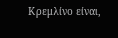Κρεμλίνο είναι,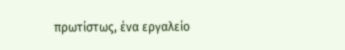πρωτίστως, ένα εργαλείο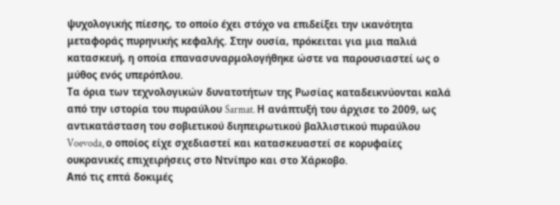ψυχολογικής πίεσης, το οποίο έχει στόχο να επιδείξει την ικανότητα μεταφοράς πυρηνικής κεφαλής. Στην ουσία, πρόκειται για μια παλιά κατασκευή, η οποία επανασυναρμολογήθηκε ώστε να παρουσιαστεί ως ο μύθος ενός υπερόπλου.
Τα όρια των τεχνολογικών δυνατοτήτων της Ρωσίας καταδεικνύονται καλά από την ιστορία του πυραύλου Sarmat. Η ανάπτυξή του άρχισε το 2009, ως αντικατάσταση του σοβιετικού διηπειρωτικού βαλλιστικού πυραύλου Voevoda, ο οποίος είχε σχεδιαστεί και κατασκευαστεί σε κορυφαίες ουκρανικές επιχειρήσεις στο Ντνίπρο και στο Χάρκοβο.
Από τις επτά δοκιμές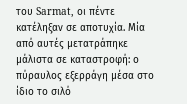του Sarmat, οι πέντε κατέληξαν σε αποτυχία. Μία από αυτές μετατράπηκε μάλιστα σε καταστροφή: ο πύραυλος εξερράγη μέσα στο ίδιο το σιλό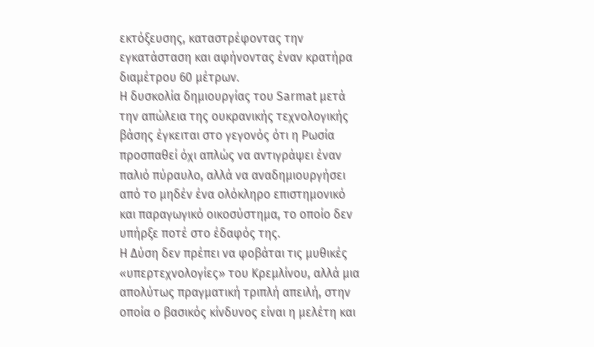εκτόξευσης, καταστρέφοντας την εγκατάσταση και αφήνοντας έναν κρατήρα διαμέτρου 60 μέτρων.
Η δυσκολία δημιουργίας του Sarmat μετά την απώλεια της ουκρανικής τεχνολογικής βάσης έγκειται στο γεγονός ότι η Ρωσία προσπαθεί όχι απλώς να αντιγράψει έναν παλιό πύραυλο, αλλά να αναδημιουργήσει από το μηδέν ένα ολόκληρο επιστημονικό και παραγωγικό οικοσύστημα, το οποίο δεν υπήρξε ποτέ στο έδαφός της.
Η Δύση δεν πρέπει να φοβάται τις μυθικές «υπερτεχνολογίες» του Κρεμλίνου, αλλά μια απολύτως πραγματική τριπλή απειλή, στην οποία ο βασικός κίνδυνος είναι η μελέτη και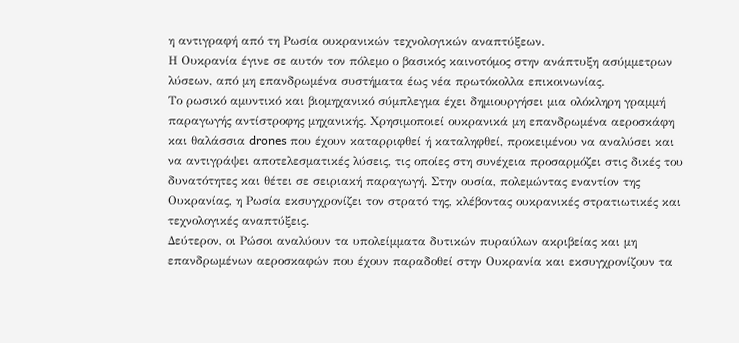η αντιγραφή από τη Ρωσία ουκρανικών τεχνολογικών αναπτύξεων.
Η Ουκρανία έγινε σε αυτόν τον πόλεμο ο βασικός καινοτόμος στην ανάπτυξη ασύμμετρων λύσεων, από μη επανδρωμένα συστήματα έως νέα πρωτόκολλα επικοινωνίας.
Το ρωσικό αμυντικό και βιομηχανικό σύμπλεγμα έχει δημιουργήσει μια ολόκληρη γραμμή παραγωγής αντίστροφης μηχανικής. Χρησιμοποιεί ουκρανικά μη επανδρωμένα αεροσκάφη και θαλάσσια drones που έχουν καταρριφθεί ή καταληφθεί, προκειμένου να αναλύσει και να αντιγράψει αποτελεσματικές λύσεις, τις οποίες στη συνέχεια προσαρμόζει στις δικές του δυνατότητες και θέτει σε σειριακή παραγωγή. Στην ουσία, πολεμώντας εναντίον της Ουκρανίας, η Ρωσία εκσυγχρονίζει τον στρατό της, κλέβοντας ουκρανικές στρατιωτικές και τεχνολογικές αναπτύξεις.
Δεύτερον, οι Ρώσοι αναλύουν τα υπολείμματα δυτικών πυραύλων ακριβείας και μη επανδρωμένων αεροσκαφών που έχουν παραδοθεί στην Ουκρανία και εκσυγχρονίζουν τα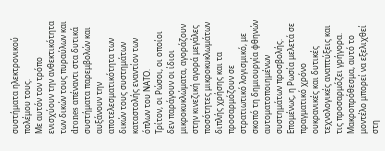συστήματα ηλεκτρονικού πολέμου τους.
Με αυτόν τον τρόπο ενισχύουν την ανθεκτικότητα των δικών τους πυραύλων και drones απέναντι στα δυτικά συστήματα παρεμβολών και αυξάνουν την αποτελεσματικότητα των δικών τους συστημάτων καταστολής εναντίον των όπλων του ΝΑΤΟ.
Τρίτον, οι Ρώσοι, οι οποίοι δεν παράγουν οι ίδιοι μικροκυκλώματα, αγοράζουν στην κινεζική αγορά μεγάλες ποσότητες μικροκυκλωμάτων διπλής χρήσης και τα προσαρμόζουν σε στρατιωτικό λογισμικό, με σκοπό τη δημιουργία φθηνών αυτοματοποιημένων συστημάτων προσβολής.
Επομένως, η Ρωσία μελετά σε πραγματικό χρόνο ουκρανικές και δυτικές τεχνολογικές αναπτύξεις και τις προσαρμόζει γρήγορα. Μακροπρόθεσμα, αυτό το μοντέλο μπορεί να εξελιχθεί στη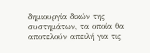δημιουργία δικών της συστημάτων, τα οποία θα αποτελούν απειλή για τις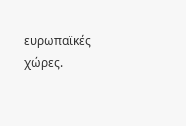ευρωπαϊκές χώρες.